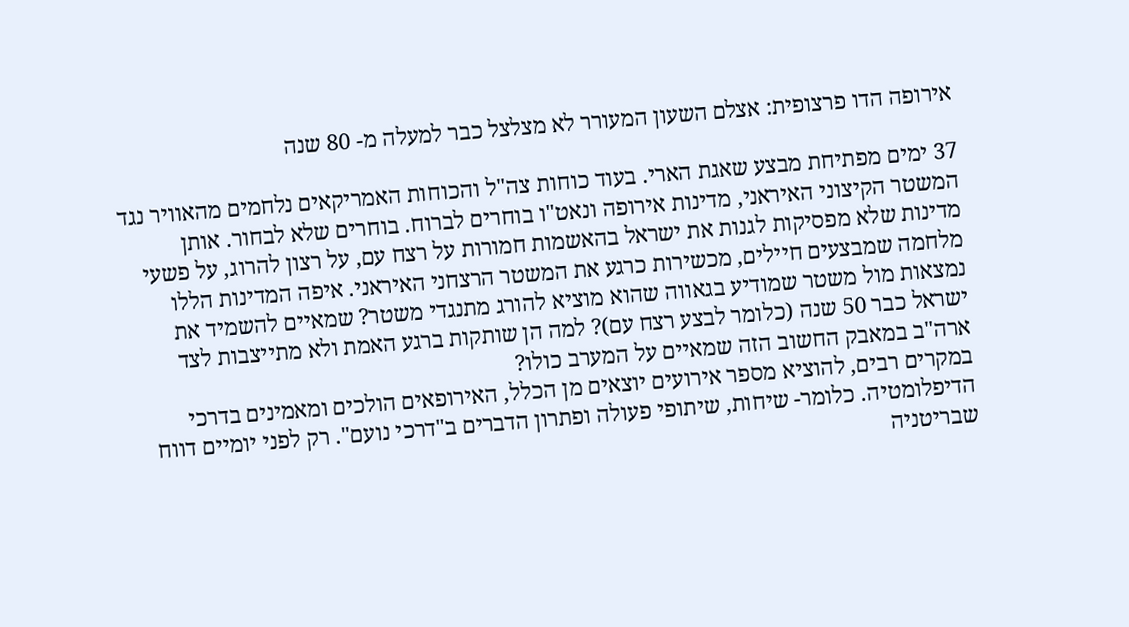אירופה הדו פרצופית: אצלם השעון המעורר לא מצלצל כבר למעלה מ- 80 שנה

37 ימים מפתיחת מבצע שאגת הארי. בעוד כוחות צה"ל והכוחות האמריקאים נלחמים מהאוויר נגד המשטר הקיצוני האיראני, מדינות אירופה ונאט"ו בוחרים לברוח. בוחרים שלא לבחור. אותן מדינות שלא מפסיקות לגנות את ישראל בהאשמות חמורות על רצח עם, על רצון להרוג, על פשעי מלחמה שמבצעים חיילים, מכשירות כרגע את המשטר הרצחני האיראני. איפה המדינות הללו נמצאות מול משטר שמודיע בגאווה שהוא מוציא להורג מתנגדי משטר? שמאיים להשמיד את ישראל כבר 50 שנה (כלומר לבצע רצח עם)? למה הן שותקות ברגע האמת ולא מתייצבות לצד ארה"ב במאבק החשוב הזה שמאיים על המערב כולו?
במקרים רבים, להוציא מספר אירועים יוצאים מן הכלל, האירופאים הולכים ומאמינים בדרכי הדיפלומטיה. כלומר- שיחות, שיתופי פעולה ופתרון הדברים ב"דרכי נועם". רק לפני יומיים דווח שבריטניה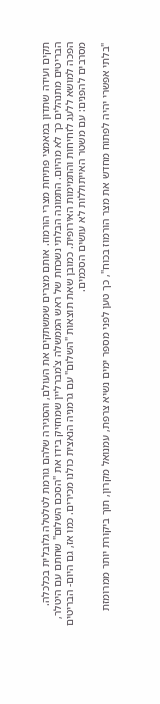תקים ועידה שתדון במאמצי פתיחת מצרי הורמוז. אותם מצרים שמשתקים את העולם, והסגירה שלהם גורמת לטלטלה גלובלית בכלכלה. הבריטים מתנהלים כך לא מהיום. התמונה הבלתי נשכחת של ראש הממשלה צ'מברליין שמחזיק בידו את "הסכם השלום" שחתם עם היטלר, הפכה למושא ללעג לזחיחות והתמימות האירופית. כמובן שאת תוצאות "השלום" עם גרמניה הנאצית כולנו מכירים. כמו אז, גם היום- הבריטים מסרבים להפנים: עם משטר האייתוללות לא עושים הסכמים.

"בלתי אפשרי יהיה לפתוח מחדש את מצר הורמוז בכוח", כך טען לפני מספר ימים נשיא צרפת, עמנואל מקרון, תוך ביקורת יותר ממרומזת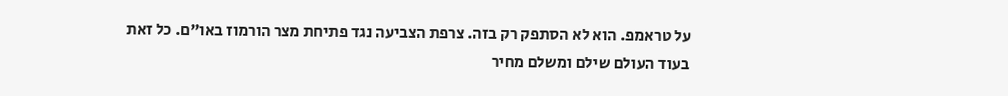על טראמפ. הוא לא הסתפק רק בזה. צרפת הצביעה נגד פתיחת מצר הורמוז באו"ם. כל זאת בעוד העולם שילם ומשלם מחיר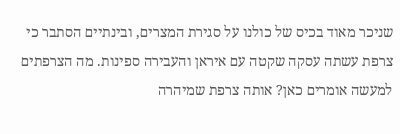שניכר מאוד בכיס של כולנו על סגירת המצרים, ובינתיים הסתבר כי צרפת עשתה עסקה שקטה עם איראן והעבירה ספינות. מה הצרפתים למעשה אומרים כאן? אותה צרפת שמיהרה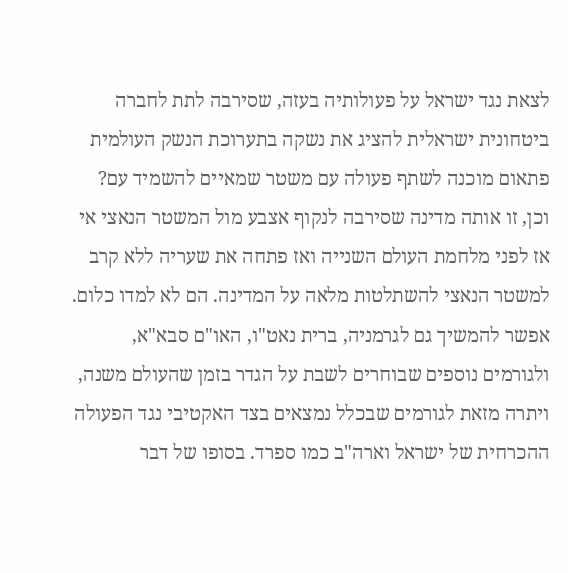לצאת נגד ישראל על פעולותיה בעזה, שסירבה לתת לחברה ביטחונית ישראלית להציג את נשקה בתערוכת הנשק העולמית פתאום מוכנה לשתף פעולה עם משטר שמאיים להשמיד עם? וכן, זו אותה מדינה שסירבה לנקוף אצבע מול המשטר הנאצי אי אז לפני מלחמת העולם השנייה ואז פתחה את שעריה ללא קרב למשטר הנאצי להשתלטות מלאה על המדינה. הם לא למדו כלום.
אפשר להמשיך גם לגרמניה, ברית נאט"ו, האו"ם סבא"א, ולגורמים נוספים שבוחרים לשבת על הגדר בזמן שהעולם משנה, ויתרה מזאת לגורמים שבכלל נמצאים בצד האקטיבי נגד הפעולה ההכרחית של ישראל וארה"ב כמו ספרד. בסופו של דבר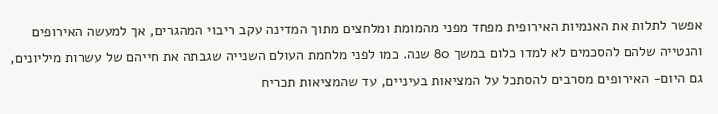אפשר לתלות את האנמיות האירופית מפחד מפני מהמומת ומלחצים מתוך המדינה עקב ריבוי המהגרים, אך למעשה האירופים והנטייה שלהם להסכמים לא למדו כלום במשך 80 שנה. כמו לפני מלחמת העולם השנייה שגבתה את חייהם של עשרות מיליונים, גם היום- האירופים מסרבים להסתכל על המציאות בעיניים, עד שהמציאות תכריח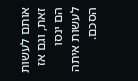אותם לעשות זאת, וגם אז הם ינסו לעשות איתה הסכם.